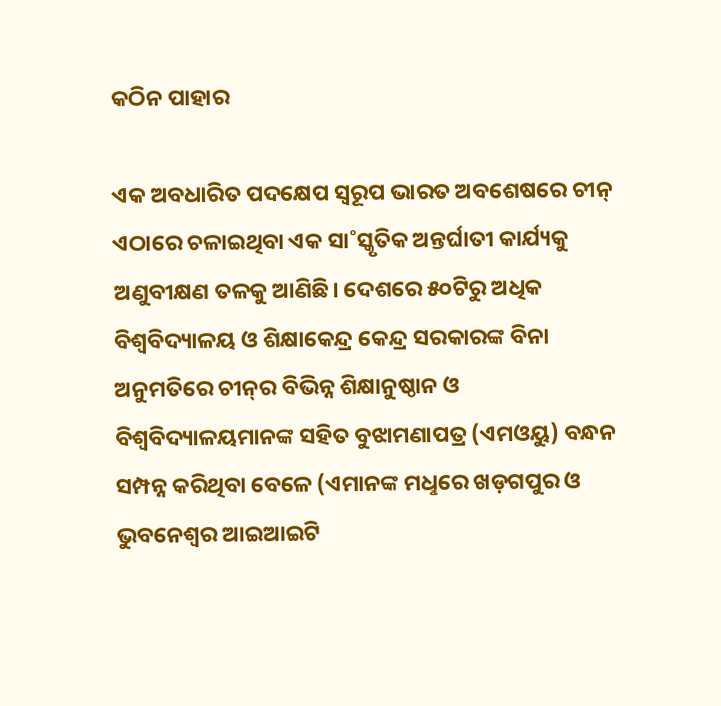କଠିନ ପାହାର

ଏକ ଅବଧାରିତ ପଦକ୍ଷେପ ସ୍ବରୂପ ଭାରତ ଅବଶେଷରେ ଚୀନ୍‌ ଏଠାରେ ଚଳାଇଥିବା ଏକ ସା˚ସ୍କୃତିକ ଅନ୍ତର୍ଘାତୀ କାର୍ଯ୍ୟକୁ ଅଣୁବୀକ୍ଷଣ ତଳକୁ ଆଣିଛି। ଦେଶରେ ୫୦ଟିରୁ ଅଧିକ ବିଶ୍ବବିଦ୍ୟାଳୟ ଓ ଶିକ୍ଷାକେନ୍ଦ୍ର କେନ୍ଦ୍ର ସରକାରଙ୍କ ବିନା ଅନୁମତିରେ ଚୀନ୍‌ର ବିଭିନ୍ନ ଶିକ୍ଷାନୁଷ୍ଠାନ ଓ ବିଶ୍ବବିଦ୍ୟାଳୟମାନଙ୍କ ସହିତ ବୁଝାମଣାପତ୍ର (ଏମଓୟୁ) ବନ୍ଧନ ସମ୍ପନ୍ନ କରିଥିବା ବେଳେ (ଏମାନଙ୍କ ମଧୢରେ ଖଡ଼ଗପୁର ଓ ଭୁବନେଶ୍ବର ଆଇଆଇଟି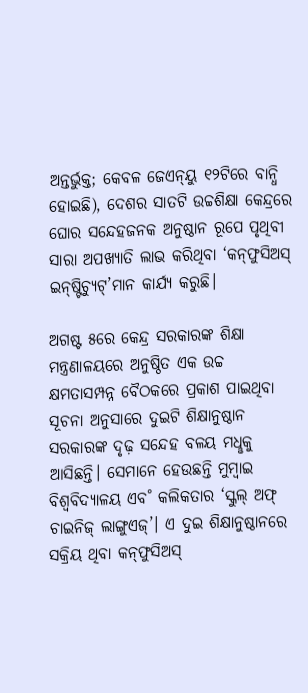ଅନ୍ତର୍ଭୁକ୍ତ; କେବଳ ଜେଏନ୍‌ୟୁ ୧୨ଟିରେ ବାନ୍ଧି ହୋଇଛି), ଦେଶର ସାତଟି ଉଚ୍ଚଶିକ୍ଷା କେନ୍ଦ୍ରରେ ଘୋର ସନ୍ଦେହଜନକ ଅନୁଷ୍ଠାନ ରୂପେ ପୃଥିବୀ ସାରା ଅପଖ୍ୟାତି ଲାଭ କରିଥିବା ‘କନ୍‌ଫୁସିଅସ୍‌ ଇନ୍‌ଷ୍ଟିଚ୍ୟୁଟ୍‌’ମାନ କାର୍ଯ୍ୟ କରୁଛି।

ଅଗଷ୍ଟ ୫ରେ କେନ୍ଦ୍ର ସରକାରଙ୍କ ଶିକ୍ଷା ମନ୍ତ୍ରଣାଳୟରେ ଅନୁଷ୍ଠିତ ଏକ ଉଚ୍ଚ କ୍ଷମତାସମ୍ପନ୍ନ ବୈଠକରେ ପ୍ରକାଶ ପାଇଥିବା ସୂଚନା ଅନୁସାରେ ଦୁଇଟି ଶିକ୍ଷାନୁଷ୍ଠାନ ସରକାରଙ୍କ ଦୃଢ଼ ସନ୍ଦେହ ବଳୟ ମଧୢକୁ ଆସିଛନ୍ତି। ସେମାନେ ହେଉଛନ୍ତି ମୁମ୍ବାଇ ବିଶ୍ବବିଦ୍ୟାଳୟ ଏବ˚ କଲିକତାର ‘ସ୍କୁଲ୍‌ ଅଫ୍‌ ଚାଇନିଜ୍‌ ଲାଙ୍ଗୁଏଜ୍‌’। ଏ ଦୁଇ ଶିକ୍ଷାନୁଷ୍ଠାନରେ ସକ୍ରିୟ ଥିବା କନ୍‌ଫୁସିଅସ୍‌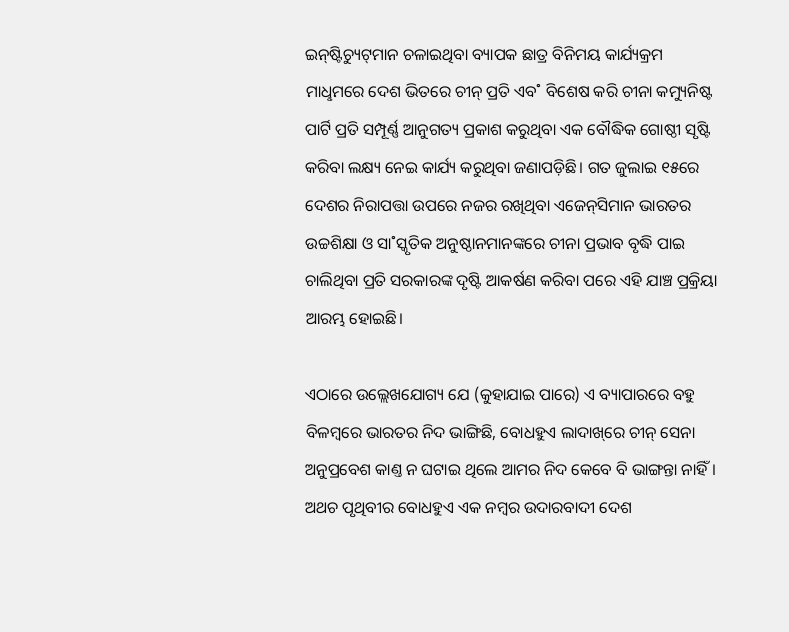ଇନ୍‌ଷ୍ଟିଚ୍ୟୁଟ୍‌ମାନ ଚଳାଇଥିବା ବ୍ୟାପକ ଛାତ୍ର ବିନିମୟ କାର୍ଯ୍ୟକ୍ରମ ମାଧୢମରେ ଦେଶ ଭିତରେ ଚୀନ୍‌ ପ୍ରତି ଏବ˚ ବିଶେଷ କରି ଚୀନା କମ୍ୟୁନିଷ୍ଟ ପାର୍ଟି ପ୍ରତି ସମ୍ପୂର୍ଣ୍ଣ ଆନୁଗତ୍ୟ ପ୍ରକାଶ କରୁଥିବା ଏକ ବୌଦ୍ଧିକ ଗୋଷ୍ଠୀ ସୃଷ୍ଟି କରିବା ଲକ୍ଷ୍ୟ ନେଇ କାର୍ଯ୍ୟ କରୁଥିବା ଜଣାପଡ଼ିଛି। ଗତ ଜୁଲାଇ ୧୫ରେ ଦେଶର ନିରାପତ୍ତା ଉପରେ ନଜର ରଖିଥିବା ଏଜେନ୍‌ସିମାନ ଭାରତର ଉଚ୍ଚଶିକ୍ଷା ଓ ସା˚ସ୍କୃତିକ ଅନୁଷ୍ଠାନମାନଙ୍କରେ ଚୀନା ପ୍ରଭାବ ବୃଦ୍ଧି ପାଇ ଚାଲିଥିବା ପ୍ରତି ସରକାରଙ୍କ ଦୃଷ୍ଟି ଆକର୍ଷଣ କରିବା ପରେ ଏହି ଯାଞ୍ଚ ପ୍ରକ୍ରିୟା ଆରମ୍ଭ ହୋଇଛି।

ଏଠାରେ ଉଲ୍ଲେଖଯୋଗ୍ୟ ଯେ (କୁହାଯାଇ ପାରେ) ଏ ବ୍ୟାପାରରେ ବହୁ ବିଳମ୍ବରେ ଭାରତର ନିଦ ଭାଙ୍ଗିଛି, ବୋଧହୁଏ ଲାଦାଖ୍‌ରେ ଚୀନ୍‌ ସେନା ଅନୁପ୍ରବେଶ କାଣ୍ତ ନ ଘଟାଇ ଥିଲେ ଆମର ନିଦ କେବେ ବି ଭାଙ୍ଗନ୍ତା ନାହିଁ। ଅଥଚ ପୃଥିବୀର ବୋଧହୁଏ ଏକ ନମ୍ବର ଉଦାରବାଦୀ ଦେଶ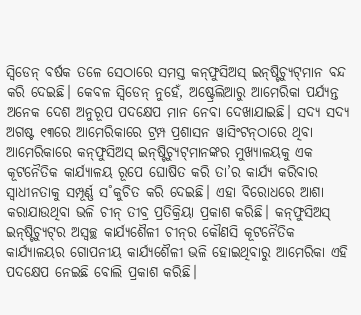ସ୍ବିଡେନ୍‌ ବର୍ଷକ ତଳେ ସେଠାରେ ସମସ୍ତ କନ୍‌ଫୁସିଅସ୍‌ ଇନ୍‌ଷ୍ଟିଚ୍ୟୁଟ୍‌ମାନ ବନ୍ଦ କରି ଦେଇଛି। କେବଳ ସ୍ବିଡେନ୍‌ ନୁହେଁ, ଅଷ୍ଟ୍ରେଲିଆରୁ ଆମେରିକା ପର୍ଯ୍ୟନ୍ତ ଅନେକ ଦେଶ ଅନୁରୂପ ପଦକ୍ଷେପ ମାନ ନେବା ଦେଖାଯାଇଛି। ସଦ୍ୟ ସଦ୍ୟ ଅଗଷ୍ଟ ୧୩ରେ ଆମେରିକାରେ ଟ୍ରମ୍ପ ପ୍ରଶାସନ ୱାସିଂଟନ୍‌ଠାରେ ଥିବା ଆମେରିକାରେ କନ୍‌ଫୁସିଅସ୍‌ ଇନ୍‌ଷ୍ଟିଚ୍ୟୁଟ୍‌ମାନଙ୍କର ମୁଖ୍ୟାଳୟକୁ ଏକ କୂଟନୈତିକ କାର୍ଯ୍ୟାଳୟ ରୂପେ ଘୋଷିତ କରି ତା’ର କାର୍ଯ୍ୟ କରିବାର ସ୍ବାଧୀନତାକୁ ସମ୍ପୂର୍ଣ୍ଣ ସ˚କୁଚିତ କରି ଦେଇଛି। ଏହା ବିରୋଧରେ ଆଶା କରାଯାଉଥିବା ଭଳି ଚୀନ୍‌ ତୀବ୍ର ପ୍ରତିକ୍ରିୟା ପ୍ରକାଶ କରିଛି। କନ୍‌ଫୁସିଅସ୍‌ ଇନ୍‌ଷ୍ଟିଚ୍ୟୁଟ୍‌ର ଅସ୍ବଚ୍ଛ କାର୍ଯ୍ୟଶୈଳୀ ଚୀନ୍‌ର କୌଣସି କୂଟନୈତିକ କାର୍ଯ୍ୟାଳୟର ଗୋପନୀୟ କାର୍ଯ୍ୟଶୈଳୀ ଭଳି ହୋଇଥିବାରୁ ଆମେରିକା ଏହି ପଦକ୍ଷେପ ନେଇଛି ବୋଲି ପ୍ରକାଶ କରିଛି।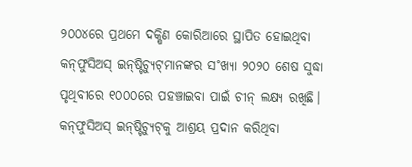୨୦୦୪ରେ ପ୍ରଥମେ ଦକ୍ଷିଣ କୋରିଆରେ ସ୍ଥାପିତ ହୋଇଥିବା କନ୍‌ଫୁସିଅସ୍‌ ଇନ୍‌ଷ୍ଟିଚ୍ୟୁଟ୍‌ମାନଙ୍କର ସ˚ଖ୍ୟା ୨୦୨୦ ଶେଷ ସୁଦ୍ଧା ପୃଥିବୀରେ ୧୦୦୦ରେ ପହଞ୍ଚାଇବା ପାଇଁ ଚୀନ୍‌ ଲକ୍ଷ୍ୟ ରଖିଛି। କନ୍‌ଫୁସିଅସ୍‌ ଇନ୍‌ଷ୍ଟିଚ୍ୟୁଟ୍‌କୁ ଆଶ୍ରୟ ପ୍ରଦାନ କରିଥିବା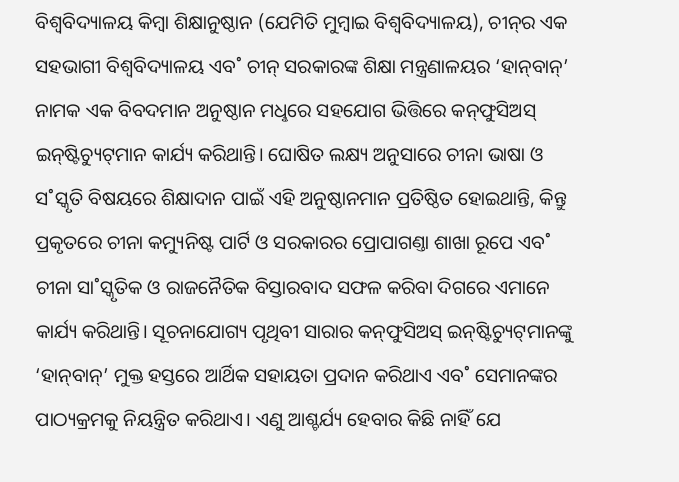ବିଶ୍ବବିଦ୍ୟାଳୟ କିମ୍ବା ଶିକ୍ଷାନୁଷ୍ଠାନ (ଯେମିତି ମୁମ୍ବାଇ ବିଶ୍ବବିଦ୍ୟାଳୟ), ଚୀନ୍‌ର ଏକ ସହଭାଗୀ ବିଶ୍ବବିଦ୍ୟାଳୟ ଏବ˚ ଚୀନ୍‌ ସରକାରଙ୍କ ଶିକ୍ଷା ମନ୍ତ୍ରଣାଳୟର ‘ହାନ୍‌ବାନ୍‌’ ନାମକ ଏକ ବିବଦମାନ ଅନୁଷ୍ଠାନ ମଧୢରେ ସହଯୋଗ ଭିତ୍ତିରେ କନ୍‌ଫୁସିଅସ୍‌ ଇନ୍‌ଷ୍ଟିଚ୍ୟୁଟ୍‌ମାନ କାର୍ଯ୍ୟ କରିଥାନ୍ତି। ଘୋଷିତ ଲକ୍ଷ୍ୟ ଅନୁସାରେ ଚୀନା ଭାଷା ଓ ସ˚ସ୍କୃତି ବିଷୟରେ ଶିକ୍ଷାଦାନ ପାଇଁ ଏହି ଅନୁଷ୍ଠାନମାନ ପ୍ରତିଷ୍ଠିତ ହୋଇଥାନ୍ତି, କିନ୍ତୁ ପ୍ରକୃତରେ ଚୀନା କମ୍ୟୁନିଷ୍ଟ ପାର୍ଟି ଓ ସରକାରର ପ୍ରୋପାଗଣ୍ତା ଶାଖା ରୂପେ ଏବ˚ ଚୀନା ସା˚ସ୍କୃତିକ ଓ ରାଜନୈତିକ ବିସ୍ତାରବାଦ ସଫଳ କରିବା ଦିଗରେ ଏମାନେ କାର୍ଯ୍ୟ କରିଥାନ୍ତି। ସୂଚନାଯୋଗ୍ୟ ପୃଥିବୀ ସାରାର କନ୍‌ଫୁସିଅସ୍‌ ଇନ୍‌ଷ୍ଟିଚ୍ୟୁଟ୍‌ମାନଙ୍କୁ ‘ହାନ୍‌ବାନ୍‌’ ମୁକ୍ତ ହସ୍ତରେ ଆର୍ଥିକ ସହାୟତା ପ୍ରଦାନ କରିଥାଏ ଏବ˚ ସେମାନଙ୍କର ପାଠ୍ୟକ୍ରମକୁ ନିୟନ୍ତ୍ରିତ କରିଥାଏ। ଏଣୁ ଆଶ୍ଚର୍ଯ୍ୟ ହେବାର କିଛି ନାହିଁ ଯେ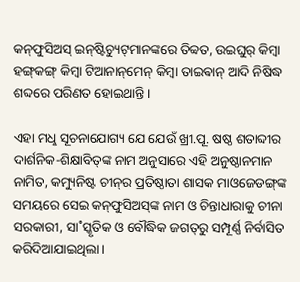କନ୍‌ଫୁସିଅସ୍‌ ଇନ୍‌ଷ୍ଟିଚ୍ୟୁଟ୍‌ମାନଙ୍କରେ ତିବ୍ବତ, ଉଇଘୁର‌୍‌ କିମ୍ବା ହଙ୍ଗ୍‌କଙ୍ଗ୍‌ କିମ୍ବା ଟିଆନାନ୍‌ମେନ୍‌ କିମ୍ବା ତାଇଵାନ୍‌ ଆଦି ନିଷିଦ୍ଧ ଶବ୍ଦରେ ପରିଣତ ହୋଇଥାନ୍ତି।

ଏହା ମଧୢ ସୂଚନାଯୋଗ୍ୟ ଯେ ଯେଉଁ ଖ୍ରୀ.ପୂ. ଷଷ୍ଠ ଶତାବ୍ଦୀର ଦାର୍ଶନିକ-ଶିକ୍ଷାବିତ୍‌ଙ୍କ ନାମ ଅନୁସାରେ ଏହି ଅନୁଷ୍ଠାନମାନ ନାମିତ, କମ୍ୟୁନିଷ୍ଟ ଚୀନ୍‌ର ପ୍ରତିଷ୍ଠାତା ଶାସକ ମାଓଜେଡଙ୍ଗ୍‌ଙ୍କ ସମୟରେ ସେଇ କନ୍‌ଫୁସିଅସ୍‌ଙ୍କ ନାମ ଓ ଚିନ୍ତାଧାରାକୁ ଚୀନା ସରକାରୀ, ସା˚ସ୍କୃତିକ ଓ ବୌଦ୍ଧିକ ଜଗତ୍‌ରୁ ସମ୍ପୂର୍ଣ୍ଣ ନିର୍ବାସିତ କରିଦିଆଯାଇଥିଲା।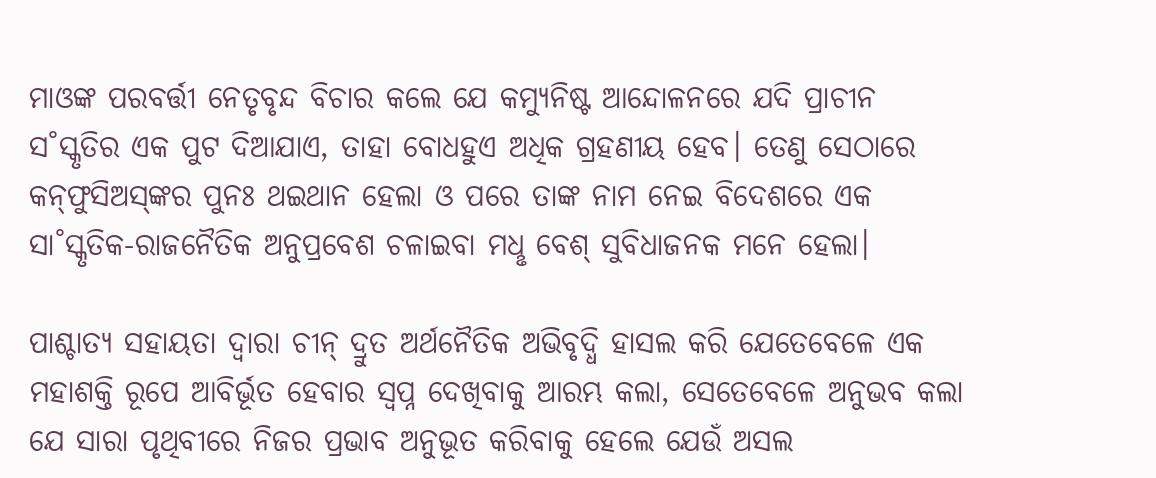ମାଓଙ୍କ ପରବର୍ତ୍ତୀ ନେତୃବୃନ୍ଦ ବିଚାର କଲେ ଯେ କମ୍ୟୁନିଷ୍ଟ ଆନ୍ଦୋଳନରେ ଯଦି ପ୍ରାଚୀନ ସ˚ସ୍କୃତିର ଏକ ପୁଟ ଦିଆଯାଏ, ତାହା ବୋଧହୁଏ ଅଧିକ ଗ୍ରହଣୀୟ ହେବ। ତେଣୁ ସେଠାରେ କନ୍‌ଫୁସିଅସ୍‌ଙ୍କର ପୁନଃ ଥଇଥାନ ହେଲା ଓ ପରେ ତାଙ୍କ ନାମ ନେଇ ବିଦେଶରେ ଏକ ସା˚ସ୍କୃତିକ-ରାଜନୈତିକ ଅନୁପ୍ରବେଶ ଚଳାଇବା ମଧୢ ବେଶ୍‌ ସୁବିଧାଜନକ ମନେ ହେଲା।

ପାଶ୍ଚାତ୍ୟ ସହାୟତା ଦ୍ବାରା ଚୀନ୍‌ ଦ୍ରୁତ ଅର୍ଥନୈତିକ ଅଭିବୃଦ୍ଧି ହାସଲ କରି ଯେତେବେଳେ ଏକ ମହାଶକ୍ତି ରୂପେ ଆବିର୍ଭୂତ ହେବାର ସ୍ବପ୍ନ ଦେଖିବାକୁ ଆରମ୍ଭ କଲା, ସେତେବେଳେ ଅନୁଭବ କଲା ଯେ ସାରା ପୃଥିବୀରେ ନିଜର ପ୍ରଭାବ ଅନୁଭୂତ କରିବାକୁ ହେଲେ ଯେଉଁ ଅସଲ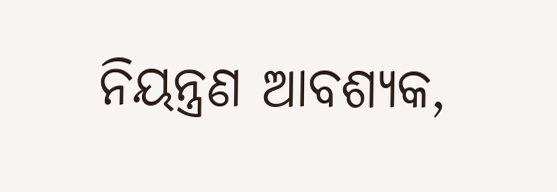ନିୟନ୍ତ୍ରଣ ଆବଶ୍ୟକ,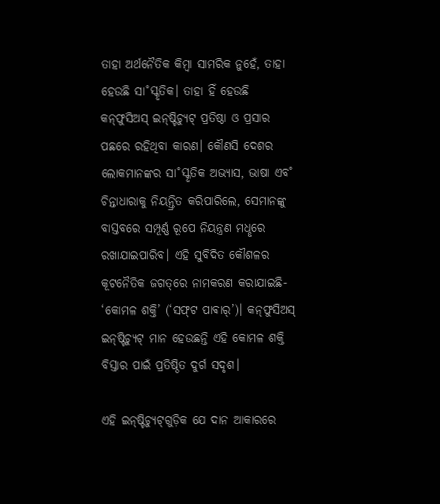ତାହା ଅର୍ଥନୈତିକ କିମ୍ବା ସାମରିକ ନୁହେଁ, ତାହା ହେଉଛି ସା˚ସ୍କୃତିକ। ତାହା ହିଁ ହେଉଛି କନ୍‌ଫୁସିଅସ୍‌ ଇନ୍‌ଷ୍ଟିଚ୍ୟୁଟ୍‌ ପ୍ରତିଷ୍ଠା ଓ ପ୍ରସାର ପଛରେ ରହିଥିବା କାରଣ। କୌଣସି ଦେଶର ଲୋକମାନଙ୍କର ସା˚ସ୍କୃତିକ ଅଭ୍ୟାସ, ଭାଷା ଏବ˚ ଚିନ୍ତାଧାରାକୁ ନିୟନ୍ତ୍ରିତ କରିପାରିଲେ, ସେମାନଙ୍କୁ ବାସ୍ତବରେ ସମ୍ପୂର୍ଣ୍ଣ ରୂପେ ନିୟନ୍ତ୍ରଣ ମଧୢରେ ରଖାଯାଇପାରିବ। ଏହି ସୁବିଦିତ କୌଶଳର କୂଟନୈତିକ ଜଗତ୍‌ରେ ନାମକରଣ କରାଯାଇଛି- ‘କୋମଳ ଶକ୍ତି’ (‘ସଫ୍‌ଟ ପାଵାର‌୍‌’)। କନ୍‌ଫୁସିଅସ୍‌ ଇନ୍‌ଷ୍ଟିଚ୍ୟୁଟ୍‌ ମାନ ହେଉଛନ୍ତି ଏହି କୋମଳ ଶକ୍ତି ବିସ୍ତାର ପାଇଁ ପ୍ରତିଷ୍ଠିତ ଦୁର୍ଗ ସଦୃଶ।

ଏହି ଇନ୍‌ଷ୍ଟିଚ୍ୟୁଟ୍‌ଗୁଡ଼ିକ ଯେ ଦାନ ଆକାରରେ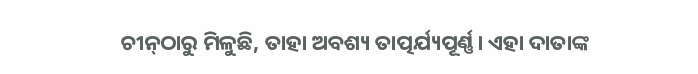ଚୀନ୍‌ଠାରୁ ମିଳୁଛି, ତାହା ଅବଶ୍ୟ ତାତ୍ପର୍ଯ୍ୟପୂର୍ଣ୍ଣ। ଏହା ଦାତାଙ୍କ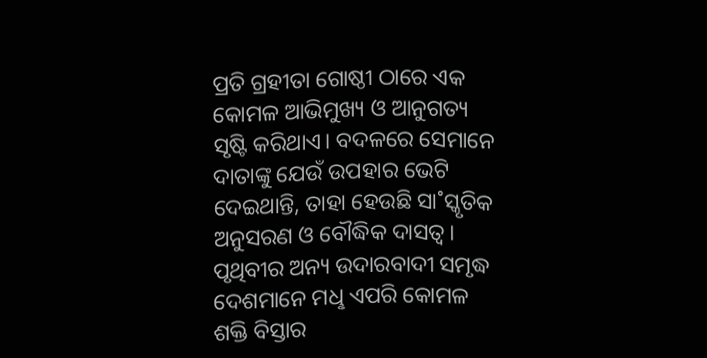ପ୍ରତି ଗ୍ରହୀତା ଗୋଷ୍ଠୀ ଠାରେ ଏକ କୋମଳ ଆଭିମୁଖ୍ୟ ଓ ଆନୁଗତ୍ୟ ସୃଷ୍ଟି କରିଥାଏ। ବଦଳରେ ସେମାନେ ଦାତାଙ୍କୁ ଯେଉଁ ଉପହାର ଭେଟି ଦେଇଥାନ୍ତି, ତାହା ହେଉଛି ସା˚ସ୍କୃତିକ ଅନୁସରଣ ଓ ବୌଦ୍ଧିକ ଦାସତ୍ବ। ପୃଥିବୀର ଅନ୍ୟ ଉଦାରବାଦୀ ସମୃଦ୍ଧ ଦେଶମାନେ ମଧୢ ଏପରି କୋମଳ ଶକ୍ତି ବିସ୍ତାର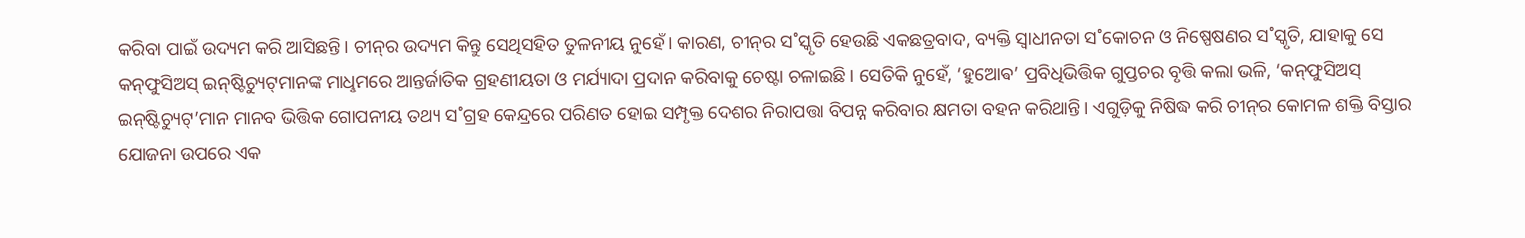କରିବା ପାଇଁ ଉଦ୍ୟମ କରି ଆସିଛନ୍ତି। ଚୀନ୍‌ର ଉଦ୍ୟମ କିନ୍ତୁ ସେଥିସହିତ ତୁଳନୀୟ ନୁହେଁ। କାରଣ, ଚୀନ୍‌ର ସ˚ସ୍କୃତି ହେଉଛି ଏକଛତ୍ରବାଦ, ବ୍ୟକ୍ତି ସ୍ବାଧୀନତା ସ˚କୋଚନ ଓ ନିଷ୍ପେଷଣର ସ˚ସ୍କୃତି, ଯାହାକୁ ସେ କନ୍‌ଫୁସିଅସ୍‌ ଇନ୍‌ଷ୍ଟିଚ୍ୟୁଟ୍‌ମାନଙ୍କ ମାଧୢମରେ ଆନ୍ତର୍ଜାତିକ ଗ୍ରହଣୀୟତା ଓ ମର୍ଯ୍ୟାଦା ପ୍ରଦାନ କରିବାକୁ ଚେଷ୍ଟା ଚଳାଇଛି। ସେତିକି ନୁହେଁ, ‘ହୁଆେଵ’ ପ୍ରବିଧିଭିତ୍ତିକ ଗୁପ୍ତଚର ବୃତ୍ତି କଲା ଭଳି, ‘କନ୍‌ଫୁସିଅସ୍‌ ଇନ୍‌ଷ୍ଟିଚ୍ୟୁଟ୍‌’ମାନ ମାନବ ଭିତ୍ତିକ ଗୋପନୀୟ ତଥ୍ୟ ସ˚ଗ୍ରହ କେନ୍ଦ୍ରରେ ପରିଣତ ହୋଇ ସମ୍ପୃକ୍ତ ଦେଶର ନିରାପତ୍ତା ବିପନ୍ନ କରିବାର କ୍ଷମତା ବହନ କରିଥାନ୍ତି। ଏଗୁଡ଼ିକୁ ନିଷିଦ୍ଧ କରି ଚୀନ୍‌ର କୋମଳ ଶକ୍ତି ବିସ୍ତାର ଯୋଜନା ଉପରେ ଏକ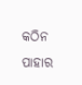କଠିନ ପାହାର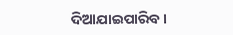ଦିଆଯାଇପାରିବ।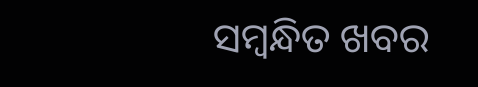ସମ୍ବନ୍ଧିତ ଖବର